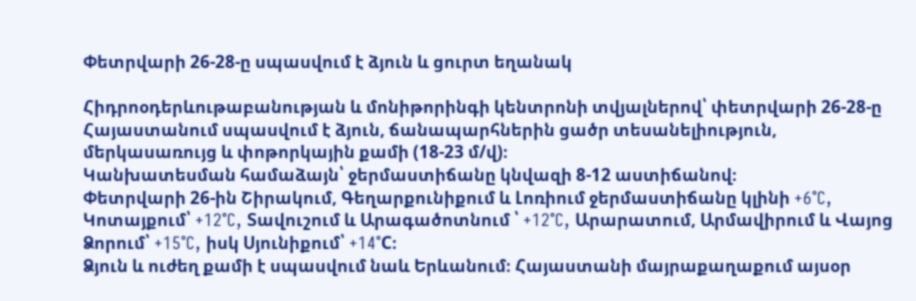Փետրվարի 26-28-ը սպասվում է ձյուն և ցուրտ եղանակ

Հիդրոօդերևութաբանության և մոնիթորինգի կենտրոնի տվյալներով՝ փետրվարի 26-28-ը Հայաստանում սպասվում է ձյուն, ճանապարհներին ցածր տեսանելիություն, մերկասառույց և փոթորկային քամի (18-23 մ/վ)։
Կանխատեսման համաձայն՝ ջերմաստիճանը կնվազի 8-12 աստիճանով։
Փետրվարի 26-ին Շիրակում, Գեղարքունիքում և Լոռիում ջերմաստիճանը կլինի +6°C, Կոտայքում՝ +12°C, Տավուշում և Արագածոտնում ՝ +12°C, Արարատում, Արմավիրում և Վայոց Ձորում՝ +15°C, իսկ Սյունիքում՝ +14°C։
Ձյուն և ուժեղ քամի է սպասվում նաև Երևանում։ Հայաստանի մայրաքաղաքում այսօր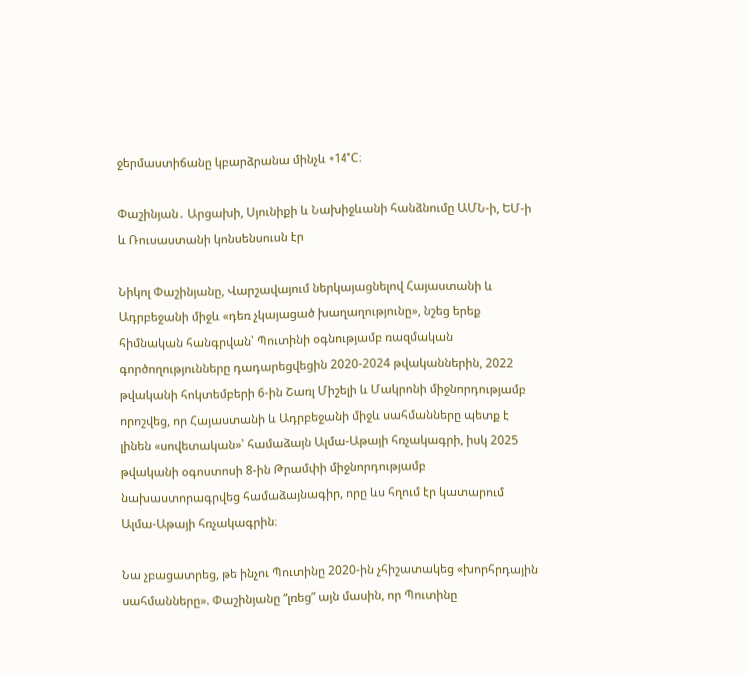ջերմաստիճանը կբարձրանա մինչև +14°C։

Փաշինյան․ Արցախի, Սյունիքի և Նախիջևանի հանձնումը ԱՄՆ-ի, ԵՄ-ի և Ռուսաստանի կոնսենսուսն էր

Նիկոլ Փաշինյանը, Վարշավայում ներկայացնելով Հայաստանի և Ադրբեջանի միջև «դեռ չկայացած խաղաղությունը», նշեց երեք հիմնական հանգրվան՝ Պուտինի օգնությամբ ռազմական գործողությունները դադարեցվեցին 2020-2024 թվականներին, 2022 թվականի հոկտեմբերի 6-ին Շառլ Միշելի և Մակրոնի միջնորդությամբ որոշվեց, որ Հայաստանի և Ադրբեջանի միջև սահմանները պետք է լինեն «սովետական»՝ համաձայն Ալմա-Աթայի հռչակագրի, իսկ 2025 թվականի օգոստոսի 8-ին Թրամփի միջնորդությամբ նախաստորագրվեց համաձայնագիր, որը ևս հղում էր կատարում Ալմա-Աթայի հռչակագրին։

Նա չբացատրեց, թե ինչու Պուտինը 2020-ին չհիշատակեց «խորհրդային սահմանները». Փաշինյանը “լռեց” այն մասին, որ Պուտինը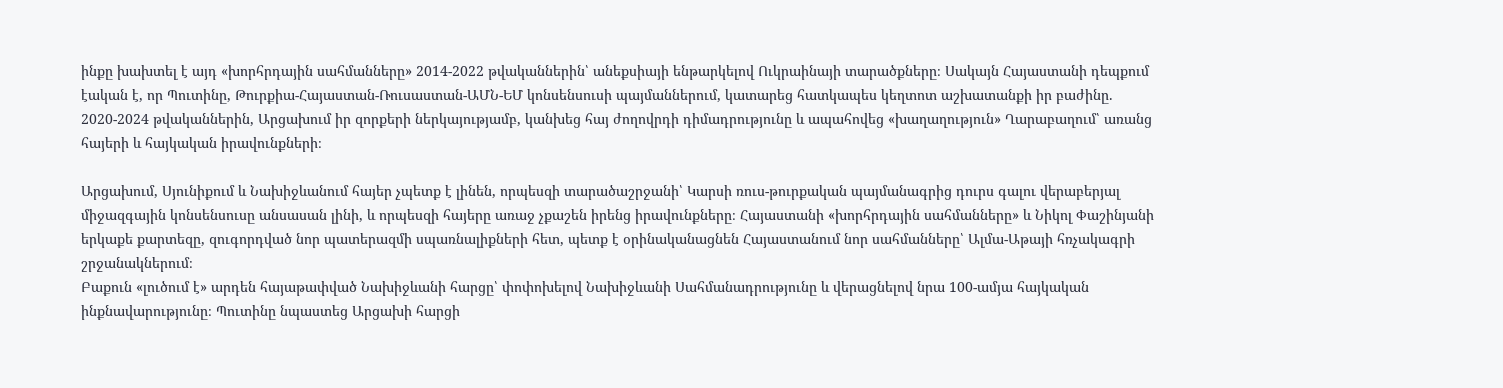ինքը խախտել է այդ «խորհրդային սահմանները» 2014-2022 թվականներին՝ անեքսիայի ենթարկելով Ուկրաինայի տարածքները։ Սակայն Հայաստանի դեպքում էական է, որ Պուտինը, Թուրքիա-Հայաստան-Ռուսաստան-ԱՄՆ-ԵՄ կոնսենսուսի պայմաններում, կատարեց հատկապես կեղտոտ աշխատանքի իր բաժինը. 2020-2024 թվականներին, Արցախում իր զորքերի ներկայությամբ, կանխեց հայ ժողովրդի դիմադրությունը և ապահովեց «խաղաղություն» Ղարաբաղում՝ առանց հայերի և հայկական իրավունքների։

Արցախում, Սյունիքում և Նախիջևանում հայեր չպետք է լինեն, որպեսզի տարածաշրջանի՝ Կարսի ռուս-թուրքական պայմանագրից դուրս գալու վերաբերյալ միջազգային կոնսենսուսը անսասան լինի, և որպեսզի հայերը առաջ չքաշեն իրենց իրավունքները։ Հայաստանի «խորհրդային սահմանները» և Նիկոլ Փաշինյանի երկաքե քարտեզը, զուգորդված նոր պատերազմի սպառնալիքների հետ, պետք է օրինականացնեն Հայաստանում նոր սահմանները՝ Ալմա-Աթայի հռչակագրի շրջանակներում։
Բաքուն «լուծում է» արդեն հայաթափված Նախիջևանի հարցը՝ փոփոխելով Նախիջևանի Սահմանադրությունը և վերացնելով նրա 100-ամյա հայկական ինքնավարությունը։ Պուտինը նպաստեց Արցախի հարցի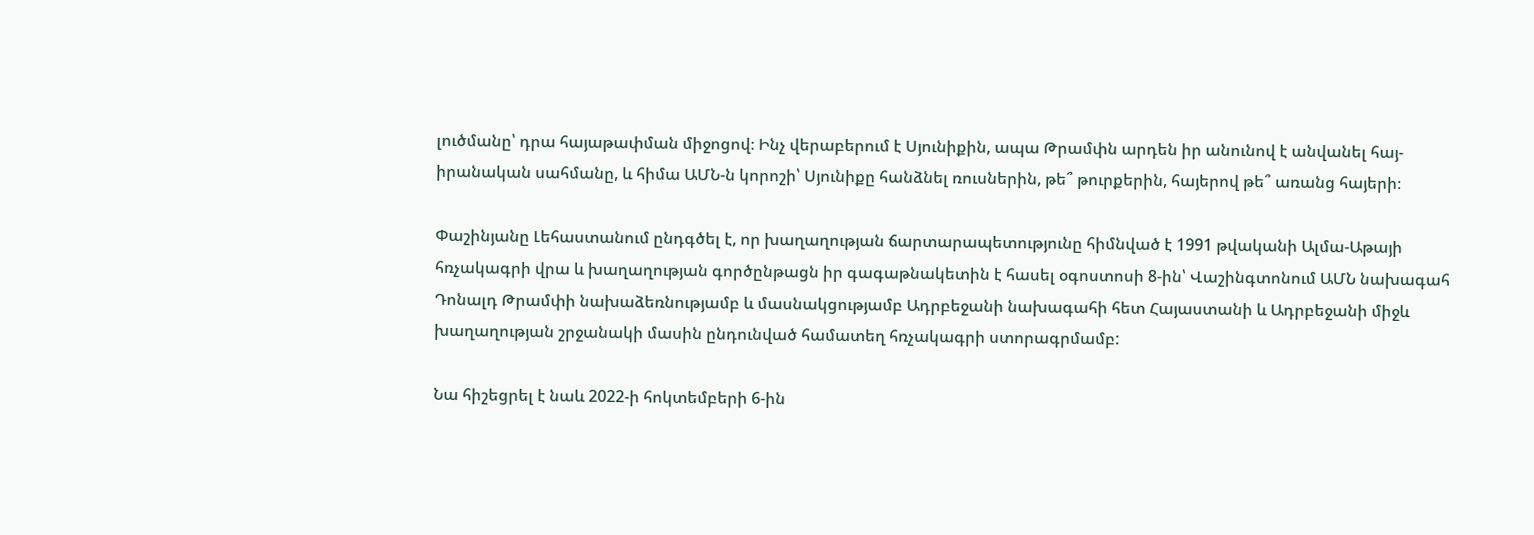լուծմանը՝ դրա հայաթափման միջոցով։ Ինչ վերաբերում է Սյունիքին, ապա Թրամփն արդեն իր անունով է անվանել հայ-իրանական սահմանը, և հիմա ԱՄՆ-ն կորոշի՝ Սյունիքը հանձնել ռուսներին, թե՞ թուրքերին, հայերով թե՞ առանց հայերի։

Փաշինյանը Լեհաստանում ընդգծել է, որ խաղաղության ճարտարապետությունը հիմնված է 1991 թվականի Ալմա-Աթայի հռչակագրի վրա և խաղաղության գործընթացն իր գագաթնակետին է հասել օգոստոսի 8-ին՝ Վաշինգտոնում ԱՄՆ նախագահ Դոնալդ Թրամփի նախաձեռնությամբ և մասնակցությամբ Ադրբեջանի նախագահի հետ Հայաստանի և Ադրբեջանի միջև խաղաղության շրջանակի մասին ընդունված համատեղ հռչակագրի ստորագրմամբ:

Նա հիշեցրել է նաև 2022-ի հոկտեմբերի 6-ին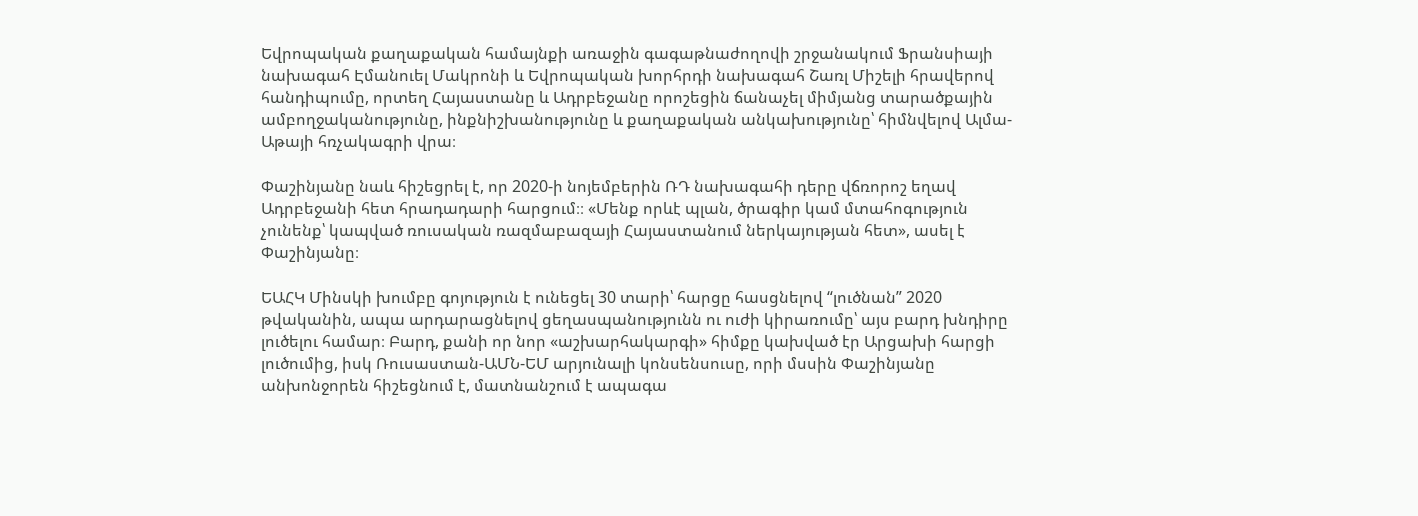Եվրոպական քաղաքական համայնքի առաջին գագաթնաժողովի շրջանակում Ֆրանսիայի նախագահ Էմանուել Մակրոնի և Եվրոպական խորհրդի նախագահ Շառլ Միշելի հրավերով հանդիպումը, որտեղ Հայաստանը և Ադրբեջանը որոշեցին ճանաչել միմյանց տարածքային ամբողջականությունը, ինքնիշխանությունը և քաղաքական անկախությունը՝ հիմնվելով Ալմա-Աթայի հռչակագրի վրա։

Փաշինյանը նաև հիշեցրել է, որ 2020-ի նոյեմբերին ՌԴ նախագահի դերը վճռորոշ եղավ Ադրբեջանի հետ հրադադարի հարցում։։ «Մենք որևէ պլան, ծրագիր կամ մտահոգություն չունենք՝ կապված ռուսական ռազմաբազայի Հայաստանում ներկայության հետ», ասել է Փաշինյանը։

ԵԱՀԿ Մինսկի խումբը գոյություն է ունեցել 30 տարի՝ հարցը հասցնելով “լուծնան” 2020 թվականին, ապա արդարացնելով ցեղասպանությունն ու ուժի կիրառումը՝ այս բարդ խնդիրը լուծելու համար։ Բարդ, քանի որ նոր «աշխարհակարգի» հիմքը կախված էր Արցախի հարցի լուծումից, իսկ Ռուսաստան-ԱՄՆ-ԵՄ արյունալի կոնսենսուսը, որի մսսին Փաշինյանը անխոնջորեն հիշեցնում է, մատնանշում է ապագա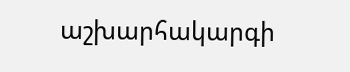աշխարհակարգի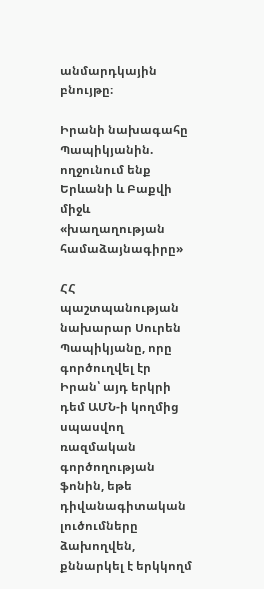անմարդկային բնույթը։

Իրանի նախագահը Պապիկյանին. ողջունում ենք Երևանի և Բաքվի միջև «խաղաղության համաձայնագիրը»

ՀՀ պաշտպանության նախարար Սուրեն Պապիկյանը, որը գործուղվել էր Իրան՝ այդ երկրի դեմ ԱՄՆ-ի կողմից սպասվող ռազմական գործողության ֆոնին, եթե դիվանագիտական լուծումները ձախողվեն, քննարկել է երկկողմ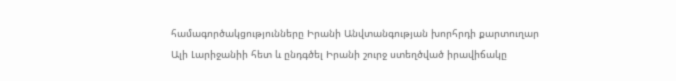համագործակցությունները Իրանի Անվտանգության խորհրդի քարտուղար Ալի Լարիջանիի հետ և ընդգծել Իրանի շուրջ ստեղծված իրավիճակը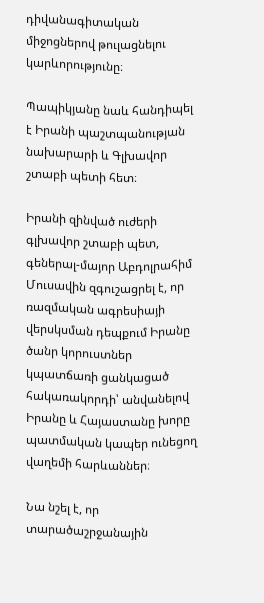դիվանագիտական միջոցներով թուլացնելու կարևորությունը։

Պապիկյանը նաև հանդիպել է Իրանի պաշտպանության նախարարի և Գլխավոր շտաբի պետի հետ։

Իրանի զինված ուժերի գլխավոր շտաբի պետ, գեներալ-մայոր Աբդոլրահիմ Մուսավին զգուշացրել է, որ ռազմական ագրեսիայի վերսկսման դեպքում Իրանը ծանր կորուստներ կպատճառի ցանկացած հակառակորդի՝ անվանելով Իրանը և Հայաստանը խորը պատմական կապեր ունեցող վաղեմի հարևաններ։

Նա նշել է, որ տարածաշրջանային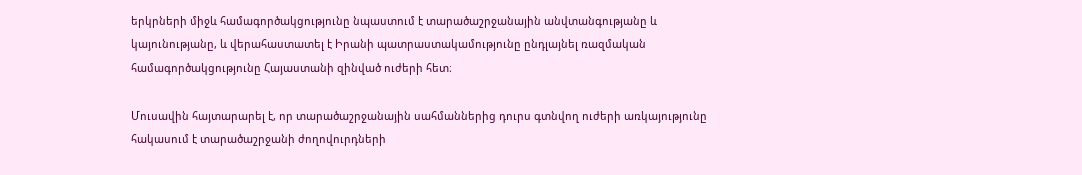երկրների միջև համագործակցությունը նպաստում է տարածաշրջանային անվտանգությանը և կայունությանը, և վերահաստատել է Իրանի պատրաստակամությունը ընդլայնել ռազմական համագործակցությունը Հայաստանի զինված ուժերի հետ։

Մուսավին հայտարարել է, որ տարածաշրջանային սահմաններից դուրս գտնվող ուժերի առկայությունը հակասում է տարածաշրջանի ժողովուրդների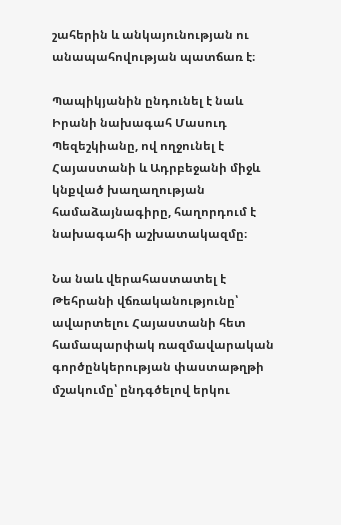շահերին և անկայունության ու անապահովության պատճառ է։

Պապիկյանին ընդունել է նաև Իրանի նախագահ Մասուդ Պեզեշկիանը, ով ողջունել է Հայաստանի և Ադրբեջանի միջև կնքված խաղաղության համաձայնագիրը, հաղորդում է նախագահի աշխատակազմը։

Նա նաև վերահաստատել է Թեհրանի վճռականությունը՝ ավարտելու Հայաստանի հետ համապարփակ ռազմավարական գործընկերության փաստաթղթի մշակումը՝ ընդգծելով երկու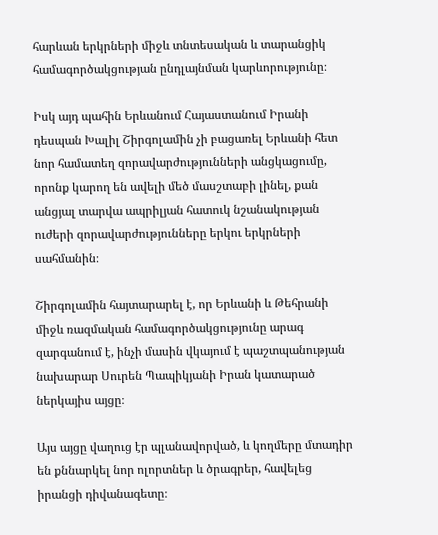հարևան երկրների միջև տնտեսական և տարանցիկ համագործակցության ընդլայնման կարևորությունը։

Իսկ այդ պահին Երևանում Հայաստանում Իրանի դեսպան Խալիլ Շիրգոլամին չի բացառել Երևանի հետ նոր համատեղ զորավարժությունների անցկացումը, որոնք կարող են ավելի մեծ մասշտաբի լինել, քան անցյալ տարվա ապրիլյան հատուկ նշանակության ուժերի զորավարժությունները երկու երկրների սահմանին։

Շիրգոլամին հայտարարել է, որ Երևանի և Թեհրանի միջև ռազմական համագործակցությունը արագ զարգանում է, ինչի մասին վկայում է պաշտպանության նախարար Սուրեն Պապիկյանի Իրան կատարած ներկայիս այցը։

Այս այցը վաղուց էր պլանավորված, և կողմերը մտադիր են քննարկել նոր ոլորտներ և ծրագրեր, հավելեց իրանցի դիվանագետը։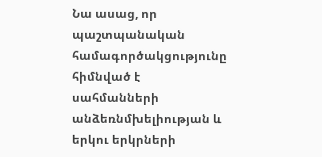Նա ասաց, որ պաշտպանական համագործակցությունը հիմնված է սահմանների անձեռնմխելիության և երկու երկրների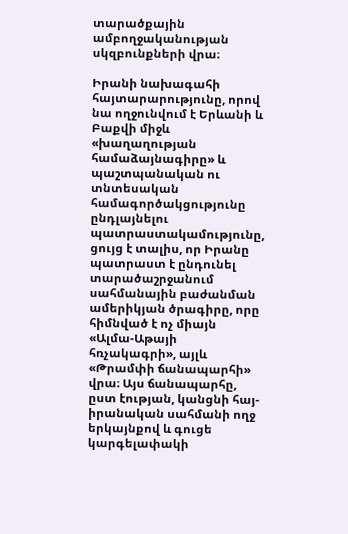տարածքային ամբողջականության սկզբունքների վրա։

Իրանի նախագահի հայտարարությունը, որով նա ողջունվում է Երևանի և Բաքվի միջև «խաղաղության համաձայնագիրը» և պաշտպանական ու տնտեսական համագործակցությունը ընդլայնելու պատրաստակամությունը, ցույց է տալիս, որ Իրանը պատրաստ է ընդունել տարածաշրջանում սահմանային բաժանման ամերիկյան ծրագիրը, որը հիմնված է ոչ միայն «Ալմա-Աթայի հռչակագրի», այլև «Թրամփի ճանապարհի» վրա։ Այս ճանապարհը, ըստ էության, կանցնի հայ-իրանական սահմանի ողջ երկայնքով և գուցե կարգելափակի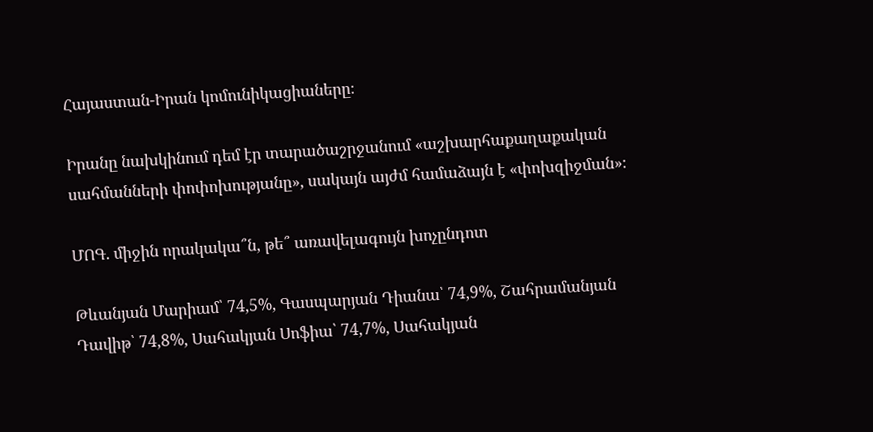Հայաստան-Իրան կոմունիկացիաները։

Իրանը նախկինում դեմ էր տարածաշրջանում «աշխարհաքաղաքական սահմանների փոփոխությանը», սակայն այժմ համաձայն է «փոխզիջման»։

ՄՈԳ. միջին որակակա՞ն, թե՞ առավելագույն խոչընդոտ

Թևանյան Մարիամ՝ 74,5%, Գասպարյան Դիանա՝ 74,9%, Շահրամանյան Դավիթ՝ 74,8%, Սահակյան Սոֆիա՝ 74,7%, Սահակյան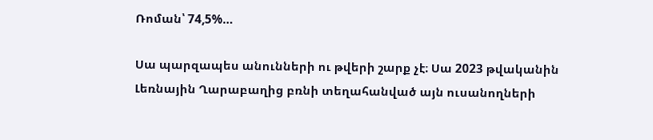Ռոման՝ 74,5%…

Սա պարզապես անունների ու թվերի շարք չէ։ Սա 2023 թվականին Լեռնային Ղարաբաղից բռնի տեղահանված այն ուսանողների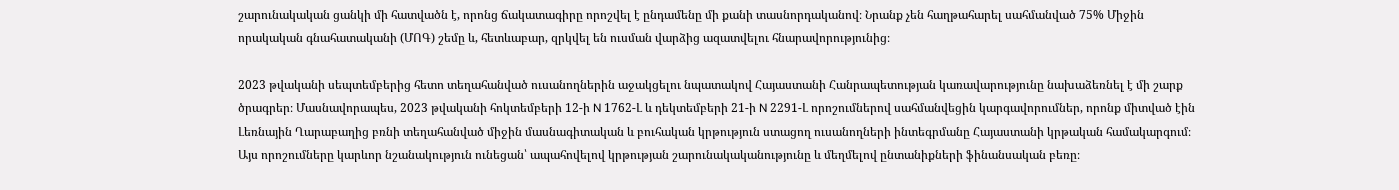շարունակական ցանկի մի հատվածն է, որոնց ճակատագիրը որոշվել է ընդամենը մի քանի տասնորդականով։ Նրանք չեն հաղթահարել սահմանված 75% Միջին որակական գնահատականի (ՄՈԳ) շեմը և, հետևաբար, զրկվել են ուսման վարձից ազատվելու հնարավորությունից։

2023 թվականի սեպտեմբերից հետո տեղահանված ուսանողներին աջակցելու նպատակով Հայաստանի Հանրապետության կառավարությունը նախաձեռնել է մի շարք ծրագրեր։ Մասնավորապես, 2023 թվականի հոկտեմբերի 12-ի N 1762-Լ և դեկտեմբերի 21-ի N 2291-Լ որոշումներով սահմանվեցին կարգավորումներ, որոնք միտված էին Լեռնային Ղարաբաղից բռնի տեղահանված միջին մասնագիտական և բուհական կրթություն ստացող ուսանողների ինտեգրմանը Հայաստանի կրթական համակարգում։ Այս որոշումները կարևոր նշանակություն ունեցան՝ ապահովելով կրթության շարունակականությունը և մեղմելով ընտանիքների ֆինանսական բեռը։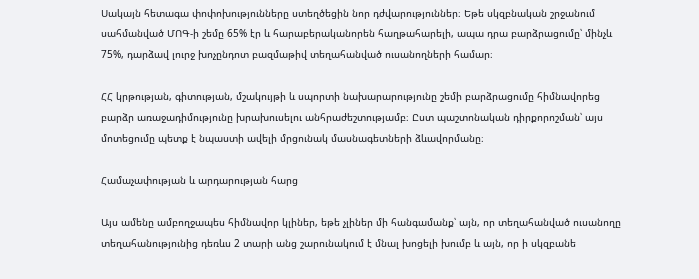Սակայն հետագա փոփոխությունները ստեղծեցին նոր դժվարություններ։ Եթե սկզբնական շրջանում սահմանված ՄՈԳ-ի շեմը 65% էր և հարաբերականորեն հաղթահարելի, ապա դրա բարձրացումը՝ մինչև 75%, դարձավ լուրջ խոչընդոտ բազմաթիվ տեղահանված ուսանողների համար։

ՀՀ կրթության, գիտության, մշակույթի և սպորտի նախարարությունը շեմի բարձրացումը հիմնավորեց բարձր առաջադիմությունը խրախուսելու անհրաժեշտությամբ։ Ըստ պաշտոնական դիրքորոշման՝ այս մոտեցումը պետք է նպաստի ավելի մրցունակ մասնագետների ձևավորմանը։

Համաչափության և արդարության հարց

Այս ամենը ամբողջապես հիմնավոր կլիներ, եթե չլիներ մի հանգամանք՝ այն, որ տեղահանված ուսանողը տեղահանությունից դեռևս 2 տարի անց շարունակում է մնալ խոցելի խումբ և այն, որ ի սկզբանե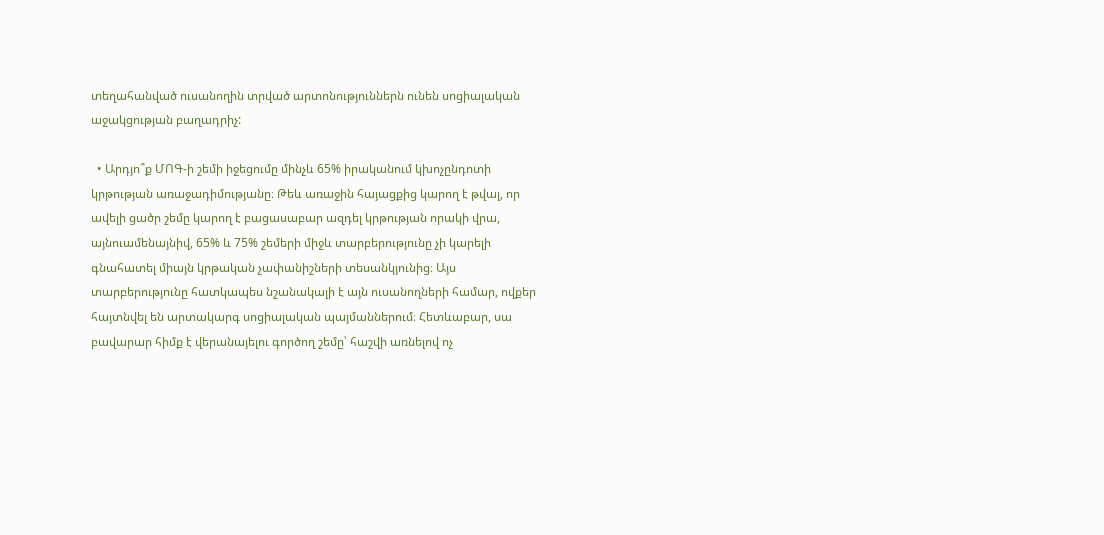տեղահանված ուսանողին տրված արտոնություններն ունեն սոցիալական աջակցության բաղադրիչ:

  • Արդյո՞ք ՄՈԳ-ի շեմի իջեցումը մինչև 65% իրականում կխոչընդոտի կրթության առաջադիմությանը։ Թեև առաջին հայացքից կարող է թվալ, որ ավելի ցածր շեմը կարող է բացասաբար ազդել կրթության որակի վրա, այնուամենայնիվ, 65% և 75% շեմերի միջև տարբերությունը չի կարելի գնահատել միայն կրթական չափանիշների տեսանկյունից։ Այս տարբերությունը հատկապես նշանակալի է այն ուսանողների համար, ովքեր հայտնվել են արտակարգ սոցիալական պայմաններում։ Հետևաբար, սա բավարար հիմք է վերանայելու գործող շեմը՝ հաշվի առնելով ոչ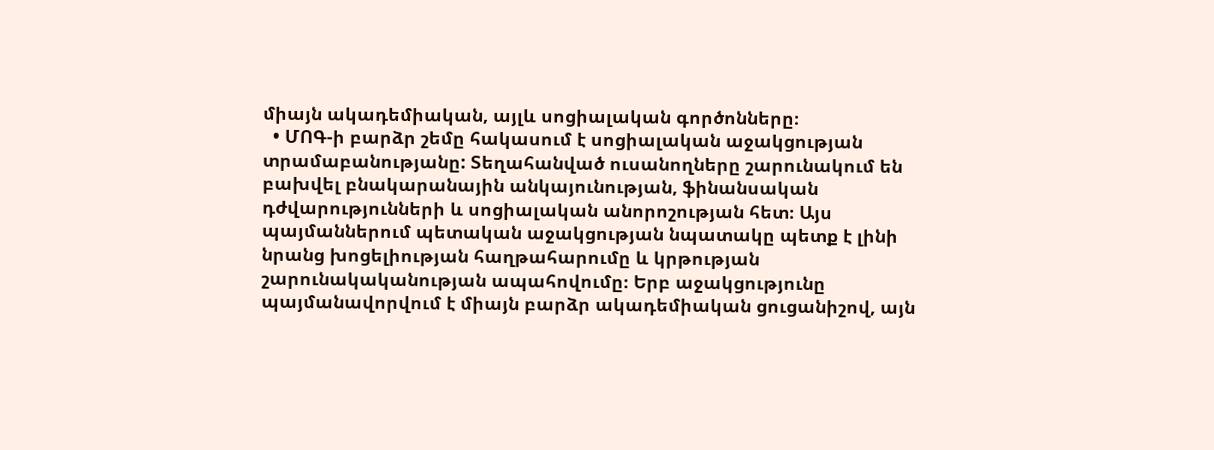միայն ակադեմիական, այլև սոցիալական գործոնները։
  • ՄՈԳ-ի բարձր շեմը հակասում է սոցիալական աջակցության տրամաբանությանը: Տեղահանված ուսանողները շարունակում են բախվել բնակարանային անկայունության, ֆինանսական դժվարությունների և սոցիալական անորոշության հետ։ Այս պայմաններում պետական աջակցության նպատակը պետք է լինի նրանց խոցելիության հաղթահարումը և կրթության շարունակականության ապահովումը։ Երբ աջակցությունը պայմանավորվում է միայն բարձր ակադեմիական ցուցանիշով, այն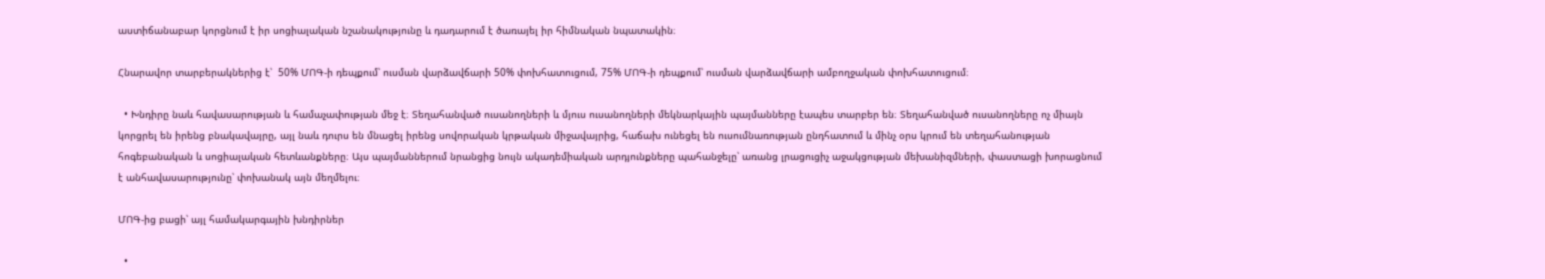աստիճանաբար կորցնում է իր սոցիալական նշանակությունը և դադարում է ծառայել իր հիմնական նպատակին։

Հնարավոր տարբերակներից է՝  50% ՄՈԳ-ի դեպքում՝ ուսման վարձավճարի 50% փոխհատուցում, 75% ՄՈԳ-ի դեպքում՝ ուսման վարձավճարի ամբողջական փոխհատուցում։

  • Խնդիրը նաև հավասարության և համաչափության մեջ է։ Տեղահանված ուսանողների և մյուս ուսանողների մեկնարկային պայմանները էապես տարբեր են։ Տեղահանված ուսանողները ոչ միայն կորցրել են իրենց բնակավայրը, այլ նաև դուրս են մնացել իրենց սովորական կրթական միջավայրից, հաճախ ունեցել են ուսումնառության ընդհատում և մինչ օրս կրում են տեղահանության հոգեբանական և սոցիալական հետևանքները։ Այս պայմաններում նրանցից նույն ակադեմիական արդյունքները պահանջելը՝ առանց լրացուցիչ աջակցության մեխանիզմների, փաստացի խորացնում է անհավասարությունը՝ փոխանակ այն մեղմելու։

ՄՈԳ-ից բացի՝ այլ համակարգային խնդիրներ

  •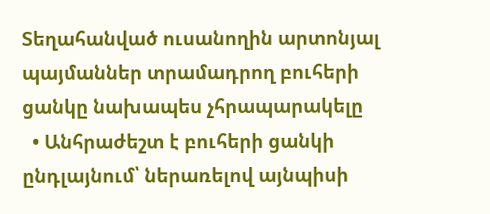Տեղահանված ուսանողին արտոնյալ պայմաններ տրամադրող բուհերի ցանկը նախապես չհրապարակելը
  • Անհրաժեշտ է բուհերի ցանկի ընդլայնում՝ ներառելով այնպիսի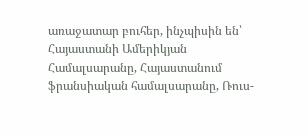առաջատար բուհեր, ինչպիսին են՝ Հայաստանի Ամերիկյան Համալսարանը, Հայաստանում ֆրանսիական համալսարանը, Ռուս-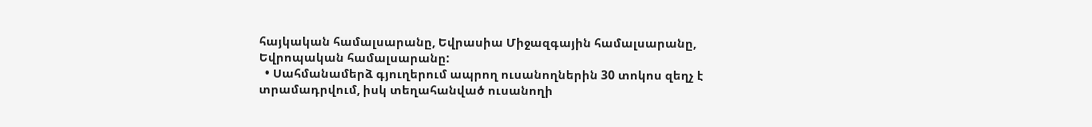հայկական համալսարանը, Եվրասիա Միջազգային համալսարանը, Եվրոպական համալսարանը:
  • Սահմանամերձ գյուղերում ապրող ուսանողներին 30 տոկոս զեղչ է տրամադրվում, իսկ տեղահանված ուսանողի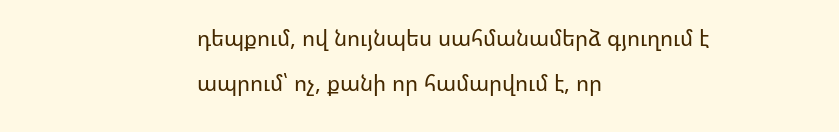դեպքում, ով նույնպես սահմանամերձ գյուղում է ապրում՝ ոչ, քանի որ համարվում է, որ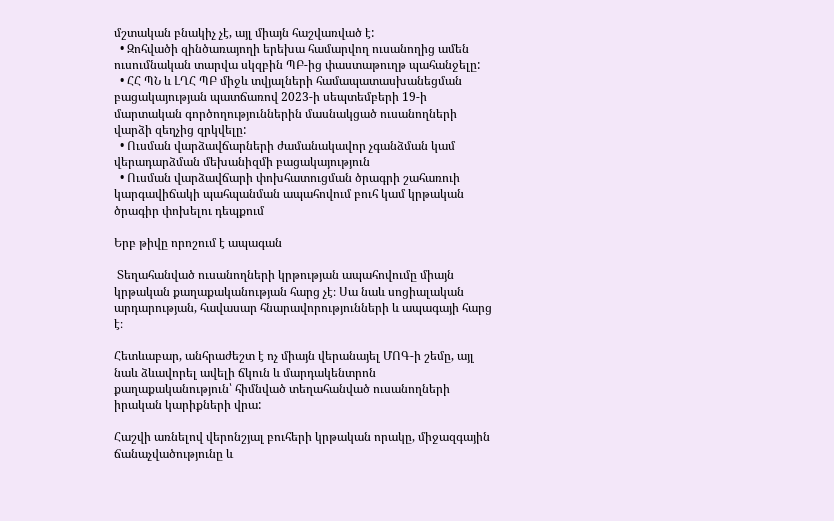մշտական բնակիչ չէ, այլ միայն հաշվառված է:
  • Զոհվածի զինծառայողի երեխա համարվող ուսանողից ամեն ուսումնական տարվա սկզբին ՊԲ-ից փաստաթուղթ պահանջելը:
  • ՀՀ ՊՆ և ԼՂՀ ՊԲ միջև տվյալների համապատասխանեցման բացակայության պատճառով 2023-ի սեպտեմբերի 19-ի մարտական գործողություններին մասնակցած ուսանողների վարձի զեղչից զրկվելը:
  • Ուսման վարձավճարների ժամանակավոր չգանձման կամ վերադարձման մեխանիզմի բացակայություն
  • Ուսման վարձավճարի փոխհատուցման ծրագրի շահառուի կարգավիճակի պահպանման ապահովում բուհ կամ կրթական ծրագիր փոխելու դեպքում

Երբ թիվը որոշում է ապագան

 Տեղահանված ուսանողների կրթության ապահովումը միայն կրթական քաղաքականության հարց չէ։ Սա նաև սոցիալական արդարության, հավասար հնարավորությունների և ապագայի հարց է։

Հետևաբար, անհրաժեշտ է ոչ միայն վերանայել ՄՈԳ-ի շեմը, այլ նաև ձևավորել ավելի ճկուն և մարդակենտրոն քաղաքականություն՝ հիմնված տեղահանված ուսանողների իրական կարիքների վրա:

Հաշվի առնելով վերոնշյալ բուհերի կրթական որակը, միջազգային ճանաչվածությունը և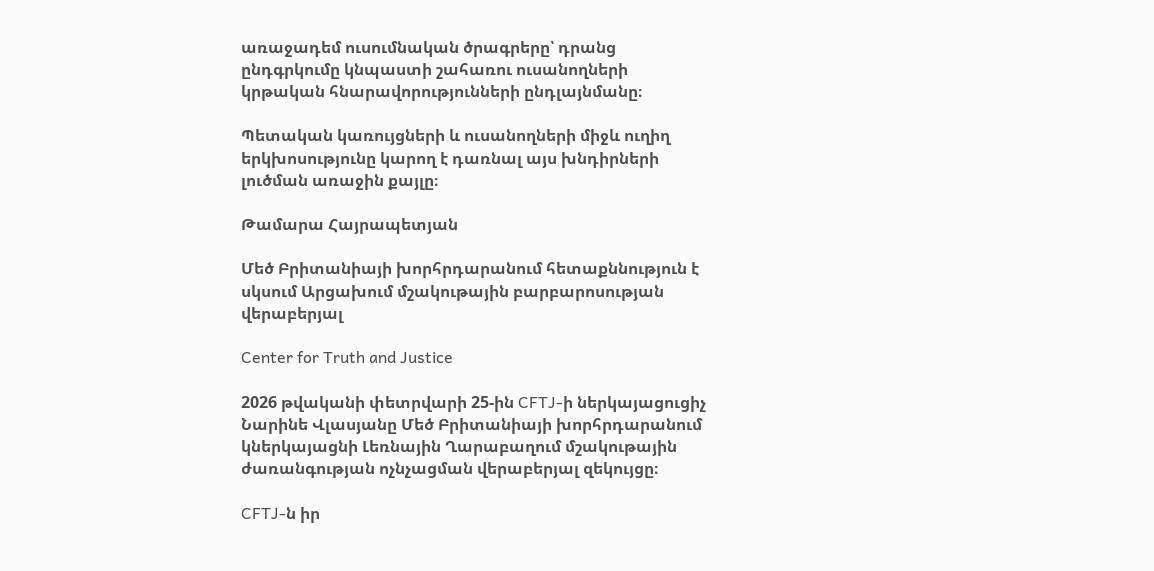առաջադեմ ուսումնական ծրագրերը՝ դրանց ընդգրկումը կնպաստի շահառու ուսանողների կրթական հնարավորությունների ընդլայնմանը։

Պետական կառույցների և ուսանողների միջև ուղիղ երկխոսությունը կարող է դառնալ այս խնդիրների լուծման առաջին քայլը։

Թամարա Հայրապետյան

Մեծ Բրիտանիայի խորհրդարանում հետաքննություն է սկսում Արցախում մշակութային բարբարոսության վերաբերյալ

Center for Truth and Justice

2026 թվականի փետրվարի 25-ին CFTJ-ի ներկայացուցիչ Նարինե Վլասյանը Մեծ Բրիտանիայի խորհրդարանում կներկայացնի Լեռնային Ղարաբաղում մշակութային ժառանգության ոչնչացման վերաբերյալ զեկույցը։

CFTJ-ն իր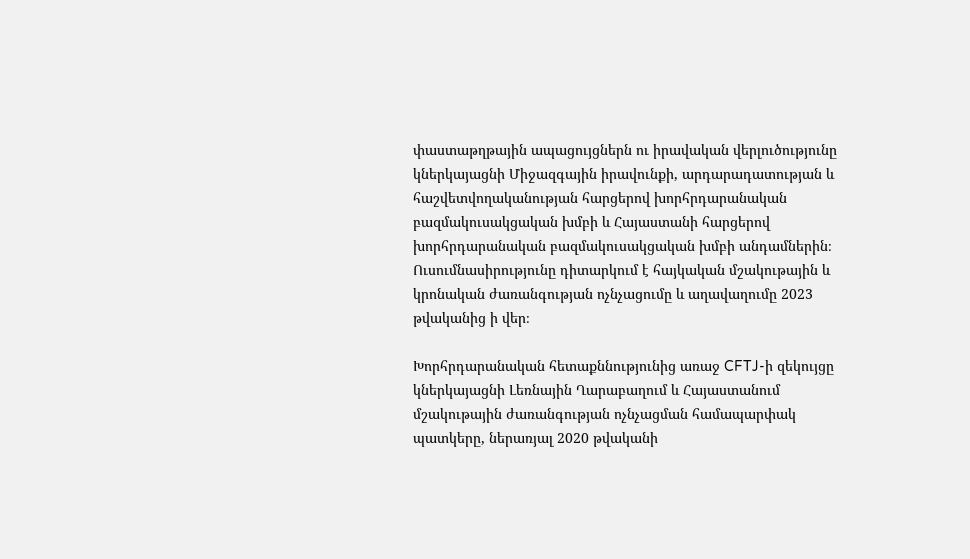փաստաթղթային ապացույցներն ու իրավական վերլուծությունը կներկայացնի Միջազգային իրավունքի, արդարադատության և հաշվետվողականության հարցերով խորհրդարանական բազմակուսակցական խմբի և Հայաստանի հարցերով խորհրդարանական բազմակուսակցական խմբի անդամներին։ Ուսումնասիրությունը դիտարկում է հայկական մշակութային և կրոնական ժառանգության ոչնչացումը և աղավաղումը 2023 թվականից ի վեր։

Խորհրդարանական հետաքննությունից առաջ CFTJ-ի զեկույցը կներկայացնի Լեռնային Ղարաբաղում և Հայաստանում մշակութային ժառանգության ոչնչացման համապարփակ պատկերը, ներառյալ 2020 թվականի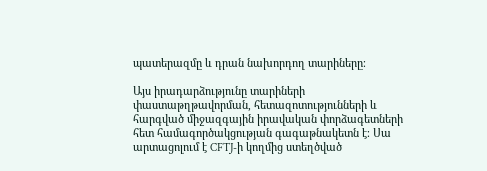պատերազմը և դրան նախորդող տարիները։

Այս իրադարձությունը տարիների փաստաթղթավորման, հետազոտությունների և հարգված միջազգային իրավական փորձագետների հետ համագործակցության գագաթնակետն է։ Սա արտացոլում է CFTJ-ի կողմից ստեղծված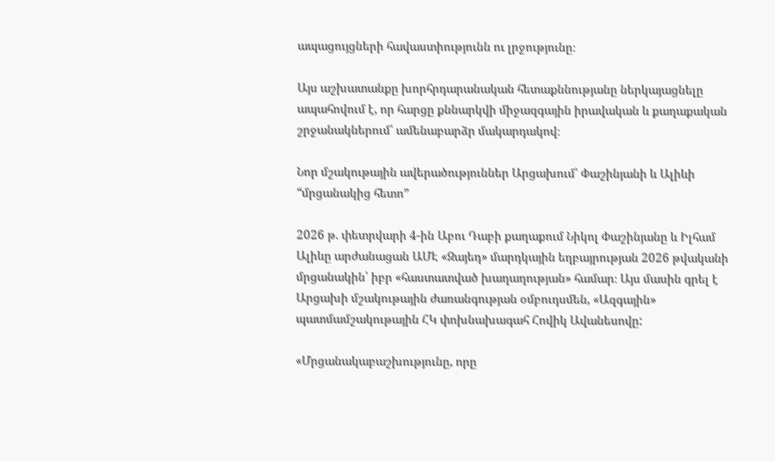ապացույցների հավաստիությունն ու լրջությունը։

Այս աշխատանքը խորհրդարանական հետաքննությանը ներկայացնելը ապահովում է, որ հարցը քննարկվի միջազգային իրավական և քաղաքական շրջանակներում՝ ամենաբարձր մակարդակով։

Նոր մշակութային ավերածություններ Արցախում՝ Փաշինյանի և Ալիևի “մրցանակից հետո”

2026 թ. փետրվարի 4-ին Աբու Դաբի քաղաքում Նիկոլ Փաշինյանը և Իլհամ Ալիևը արժանացան ԱՄԷ «Զայեդ» մարդկային եղբայրության 2026 թվականի մրցանակին՝ իբր «հաստատված խաղաղության» համար։ Այս մասին գրել է Արցախի մշակութային ժառանգության օմբուդսմեն, «Ազգային» պատմամշակութային ՀԿ փոխնախագահ Հովիկ Ավանեսովը:

«Մրցանակաբաշխությունը, որը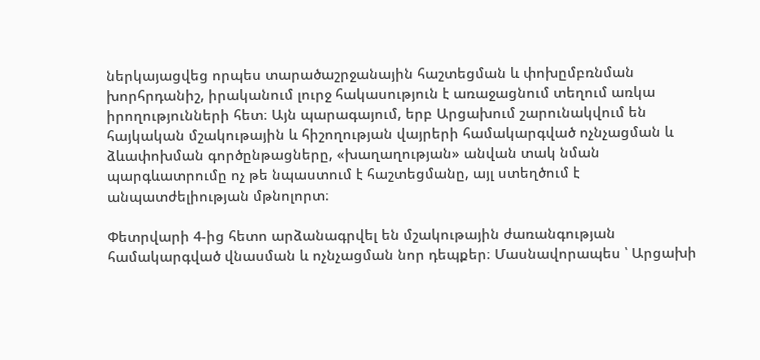ներկայացվեց որպես տարածաշրջանային հաշտեցման և փոխըմբռնման խորհրդանիշ, իրականում լուրջ հակասություն է առաջացնում տեղում առկա իրողությունների հետ։ Այն պարագայում, երբ Արցախում շարունակվում են հայկական մշակութային և հիշողության վայրերի համակարգված ոչնչացման և ձևափոխման գործընթացները, «խաղաղության» անվան տակ նման պարգևատրումը ոչ թե նպաստում է հաշտեցմանը, այլ ստեղծում է անպատժելիության մթնոլորտ։

Փետրվարի 4-ից հետո արձանագրվել են մշակութային ժառանգության համակարգված վնասման և ոչնչացման նոր դեպքեր։ Մասնավորապես ՝ Արցախի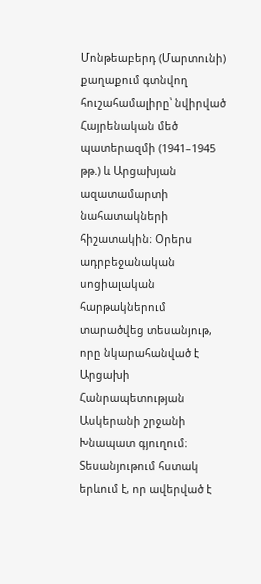Մոնթեաբերդ (Մարտունի) քաղաքում գտնվող հուշահամալիրը՝ նվիրված Հայրենական մեծ պատերազմի (1941–1945 թթ.) և Արցախյան ազատամարտի նահատակների հիշատակին։ Օրերս ադրբեջանական սոցիալական հարթակներում տարածվեց տեսանյութ, որը նկարահանված է Արցախի Հանրապետության Ասկերանի շրջանի Խնապատ գյուղում։ Տեսանյութում հստակ երևում է, որ ավերված է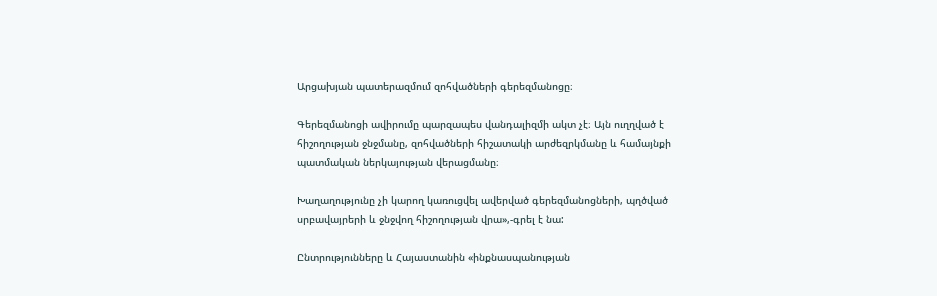Արցախյան պատերազմում զոհվածների գերեզմանոցը։

Գերեզմանոցի ավիրումը պարզապես վանդալիզմի ակտ չէ։ Այն ուղղված է հիշողության ջնջմանը, զոհվածների հիշատակի արժեզրկմանը և համայնքի պատմական ներկայության վերացմանը։

Խաղաղությունը չի կարող կառուցվել ավերված գերեզմանոցների, պղծված սրբավայրերի և ջնջվող հիշողության վրա»,-գրել է նա:

Ընտրությունները և Հայաստանին «ինքնասպանության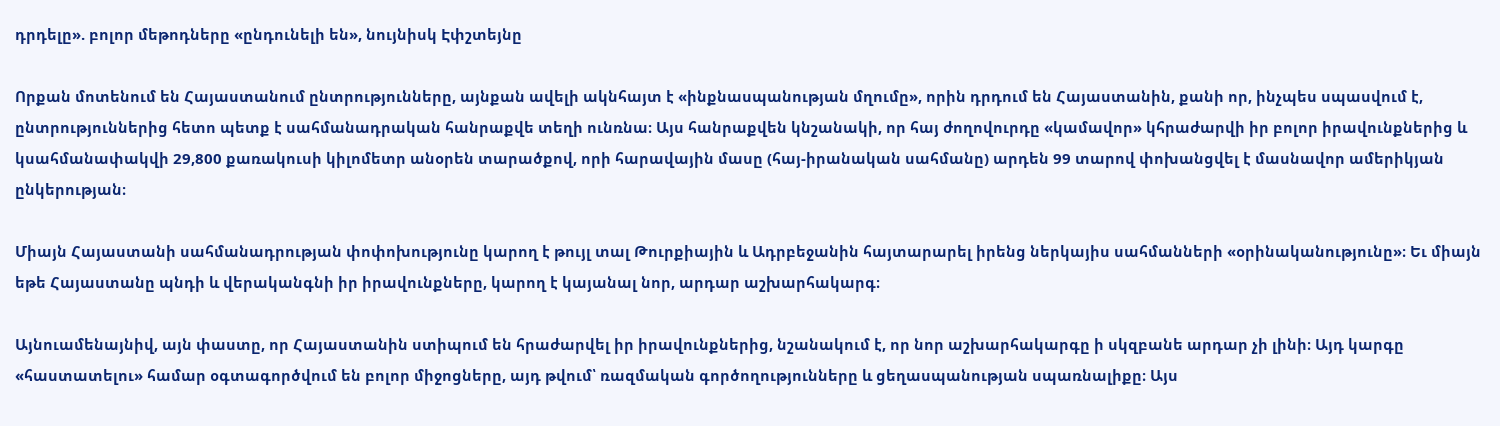դրդելը». բոլոր մեթոդները «ընդունելի են», նույնիսկ Էփշտեյնը

Որքան մոտենում են Հայաստանում ընտրությունները, այնքան ավելի ակնհայտ է «ինքնասպանության մղումը», որին դրդում են Հայաստանին, քանի որ, ինչպես սպասվում է, ընտրություններից հետո պետք է սահմանադրական հանրաքվե տեղի ունռնա։ Այս հանրաքվեն կնշանակի, որ հայ ժողովուրդը «կամավոր» կհրաժարվի իր բոլոր իրավունքներից և կսահմանափակվի 29,800 քառակուսի կիլոմետր անօրեն տարածքով, որի հարավային մասը (հայ-իրանական սահմանը) արդեն 99 տարով փոխանցվել է մասնավոր ամերիկյան ընկերության։

Միայն Հայաստանի սահմանադրության փոփոխությունը կարող է թույլ տալ Թուրքիային և Ադրբեջանին հայտարարել իրենց ներկայիս սահմանների «օրինականությունը»։ Եւ միայն եթե Հայաստանը պնդի և վերականգնի իր իրավունքները, կարող է կայանալ նոր, արդար աշխարհակարգ։

Այնուամենայնիվ, այն փաստը, որ Հայաստանին ստիպում են հրաժարվել իր իրավունքներից, նշանակում է, որ նոր աշխարհակարգը ի սկզբանե արդար չի լինի։ Այդ կարգը «հաստատելու» համար օգտագործվում են բոլոր միջոցները, այդ թվում՝ ռազմական գործողությունները և ցեղասպանության սպառնալիքը։ Այս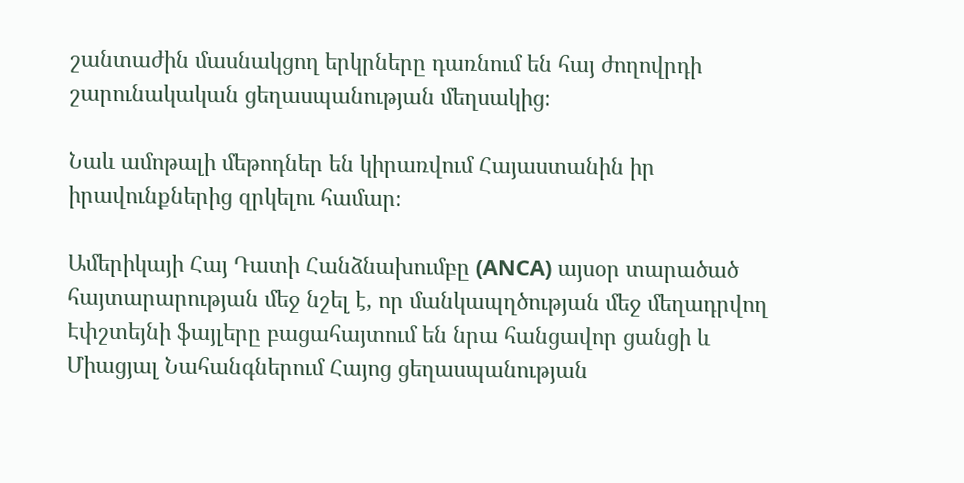շանտաժին մասնակցող երկրները դառնում են հայ ժողովրդի շարունակական ցեղասպանության մեղսակից։

Նաև ամոթալի մեթոդներ են կիրառվում Հայաստանին իր իրավունքներից զրկելու համար։

Ամերիկայի Հայ Դատի Հանձնախումբը (ANCA) այսօր տարածած հայտարարության մեջ նշել է, որ մանկապղծության մեջ մեղադրվող Էփշտեյնի ֆայլերը բացահայտում են նրա հանցավոր ցանցի և Միացյալ Նահանգներում Հայոց ցեղասպանության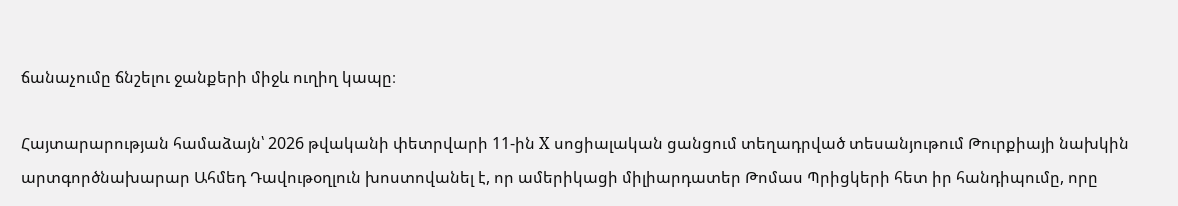ճանաչումը ճնշելու ջանքերի միջև ուղիղ կապը։

Հայտարարության համաձայն՝ 2026 թվականի փետրվարի 11-ին X սոցիալական ցանցում տեղադրված տեսանյութում Թուրքիայի նախկին արտգործնախարար Ահմեդ Դավութօղլուն խոստովանել է, որ ամերիկացի միլիարդատեր Թոմաս Պրիցկերի հետ իր հանդիպումը, որը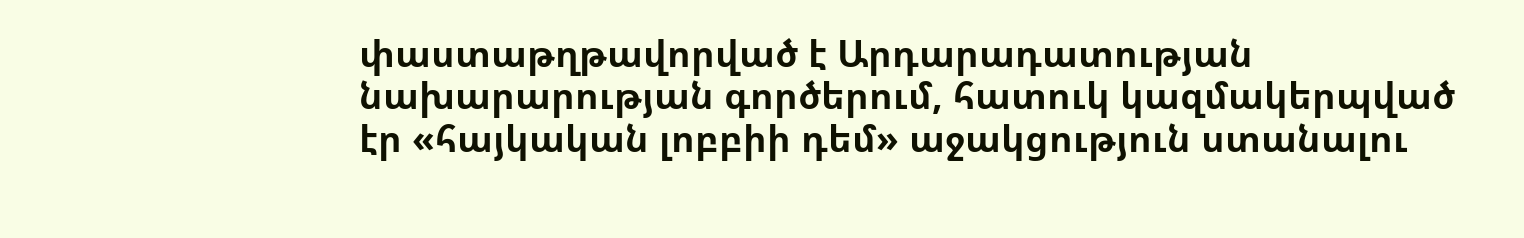փաստաթղթավորված է Արդարադատության նախարարության գործերում, հատուկ կազմակերպված էր «հայկական լոբբիի դեմ» աջակցություն ստանալու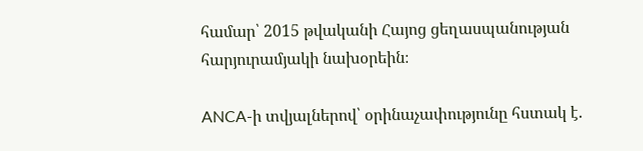համար՝ 2015 թվականի Հայոց ցեղասպանության հարյուրամյակի նախօրեին։

ANCA-ի տվյալներով՝ օրինաչափությունը հստակ է.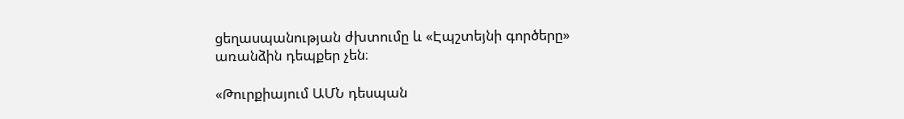ցեղասպանության ժխտումը և «Էպշտեյնի գործերը» առանձին դեպքեր չեն։

«Թուրքիայում ԱՄՆ դեսպան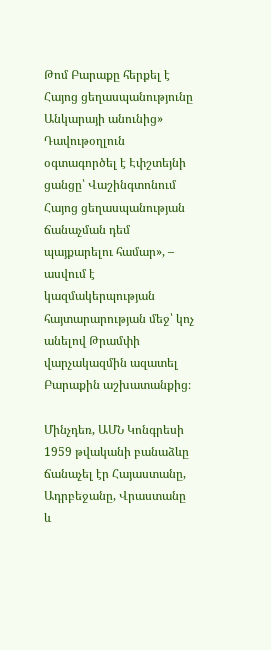Թոմ Բարաքը հերքել է Հայոց ցեղասպանությունը Անկարայի անունից» Դավութօղլուն օգտագործել է Էփշտեյնի ցանցը՝ Վաշինգտոնում Հայոց ցեղասպանության ճանաչման դեմ պայքարելու համար», – ասվում է կազմակերպության հայտարարության մեջ՝ կոչ անելով Թրամփի վարչակազմին ազատել Բարաքին աշխատանքից։

Մինչդեռ, ԱՄՆ Կոնգրեսի 1959 թվականի բանաձևը ճանաչել էր Հայաստանը, Ադրբեջանը, Վրաստանը և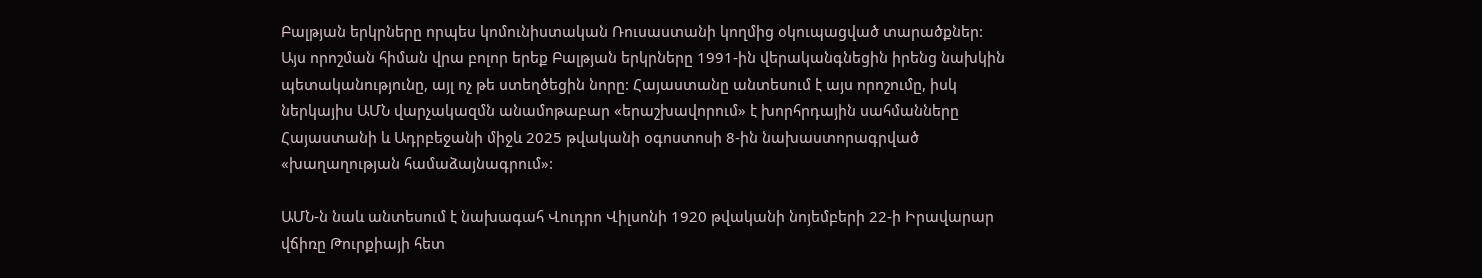Բալթյան երկրները որպես կոմունիստական Ռուսաստանի կողմից օկուպացված տարածքներ: Այս որոշման հիման վրա բոլոր երեք Բալթյան երկրները 1991-ին վերականգնեցին իրենց նախկին պետականությունը, այլ ոչ թե ստեղծեցին նորը: Հայաստանը անտեսում է այս որոշումը, իսկ ներկայիս ԱՄՆ վարչակազմն անամոթաբար «երաշխավորում» է խորհրդային սահմանները Հայաստանի և Ադրբեջանի միջև 2025 թվականի օգոստոսի 8-ին նախաստորագրված «խաղաղության համաձայնագրում»:

ԱՄՆ-ն նաև անտեսում է նախագահ Վուդրո Վիլսոնի 1920 թվականի նոյեմբերի 22-ի Իրավարար վճիռը Թուրքիայի հետ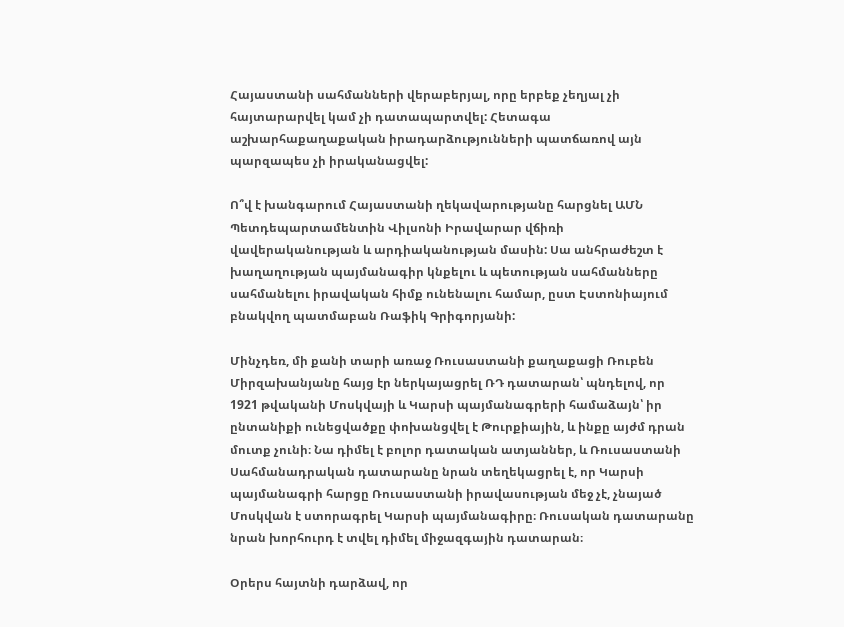Հայաստանի սահմանների վերաբերյալ, որը երբեք չեղյալ չի հայտարարվել կամ չի դատապարտվել: Հետագա աշխարհաքաղաքական իրադարձությունների պատճառով այն պարզապես չի իրականացվել:

Ո՞վ է խանգարում Հայաստանի ղեկավարությանը հարցնել ԱՄՆ Պետդեպարտամենտին Վիլսոնի Իրավարար վճիռի վավերականության և արդիականության մասին: Սա անհրաժեշտ է խաղաղության պայմանագիր կնքելու և պետության սահմանները սահմանելու իրավական հիմք ունենալու համար, ըստ Էստոնիայում բնակվող պատմաբան Ռաֆիկ Գրիգորյանի:

Մինչդեռ, մի քանի տարի առաջ Ռուսաստանի քաղաքացի Ռուբեն Միրզախանյանը հայց էր ներկայացրել ՌԴ դատարան՝ պնդելով, որ 1921 թվականի Մոսկվայի և Կարսի պայմանագրերի համաձայն՝ իր ընտանիքի ունեցվածքը փոխանցվել է Թուրքիային, և ինքը այժմ դրան մուտք չունի։ Նա դիմել է բոլոր դատական ատյաններ, և Ռուսաստանի Սահմանադրական դատարանը նրան տեղեկացրել է, որ Կարսի պայմանագրի հարցը Ռուսաստանի իրավասության մեջ չէ, չնայած Մոսկվան է ստորագրել Կարսի պայմանագիրը։ Ռուսական դատարանը նրան խորհուրդ է տվել դիմել միջազգային դատարան։

Օրերս հայտնի դարձավ, որ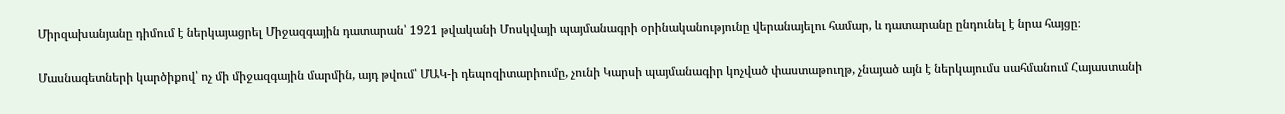Միրզախանյանը դիմում է ներկայացրել Միջազգային դատարան՝ 1921 թվականի Մոսկվայի պայմանագրի օրինականությունը վերանայելու համար, և դատարանը ընդունել է նրա հայցը։

Մասնագետների կարծիքով՝ ոչ մի միջազգային մարմին, այդ թվում՝ ՄԱԿ-ի դեպոզիտարիումը, չունի Կարսի պայմանագիր կոչված փաստաթուղթ, չնայած այն է ներկայումս սահմանում Հայաստանի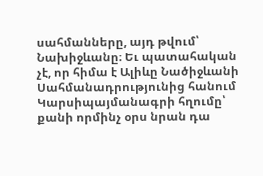սահմանները, այդ թվում՝ Նախիջևանը։ Եւ պատահական չէ, որ հիմա է Ալիևը Նածիջևանի Սահմանադրությունից հանում Կարսիպայմանագրի հղումը՝ քանի որմինչ օրս նրան դա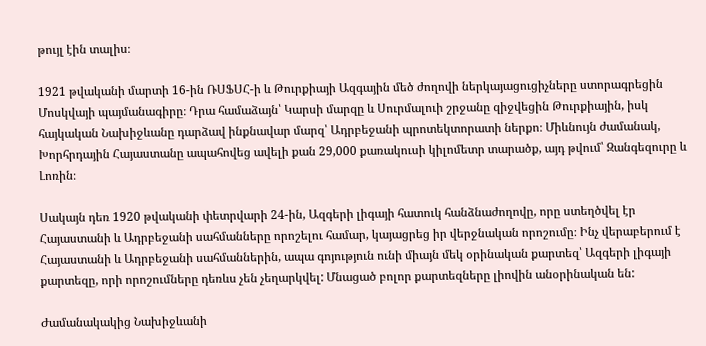թույլ էին տալիս։

1921 թվականի մարտի 16-ին ՌՍՖՍՀ-ի և Թուրքիայի Ազգային մեծ ժողովի ներկայացուցիչները ստորագրեցին Մոսկվայի պայմանագիրը։ Դրա համաձայն՝ Կարսի մարզը և Սուրմալուի շրջանը զիջվեցին Թուրքիային, իսկ հայկական Նախիջևանը դարձավ ինքնավար մարզ՝ Ադրբեջանի պրոտեկտորատի ներքո։ Միևնույն ժամանակ, Խորհրդային Հայաստանը ապահովեց ավելի քան 29,000 քառակուսի կիլոմետր տարածք, այդ թվում՝ Զանգեզուրը և Լոռին։

Սակայն դեռ 1920 թվականի փետրվարի 24-ին, Ազգերի լիգայի հատուկ հանձնաժողովը, որը ստեղծվել էր Հայաստանի և Ադրբեջանի սահմանները որոշելու համար, կայացրեց իր վերջնական որոշումը։ Ինչ վերաբերում է Հայաստանի և Ադրբեջանի սահմաններին, ապա գոյություն ունի միայն մեկ օրինական քարտեզ՝ Ազգերի լիգայի քարտեզը, որի որոշումները դեռևս չեն չեղարկվել: Մնացած բոլոր քարտեզները լիովին անօրինական են:

Ժամանակակից Նախիջևանի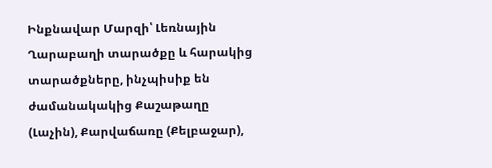Ինքնավար Մարզի՝ Լեռնային Ղարաբաղի տարածքը և հարակից տարածքները, ինչպիսիք են ժամանակակից Քաշաթաղը (Լաչին), Քարվաճառը (Քելբաջար),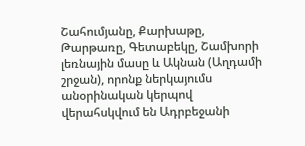Շահումյանը, Քարխաթը, Թարթառը, Գետաբեկը, Շամխորի լեռնային մասը և Ակնան (Աղդամի շրջան), որոնք ներկայումս անօրինական կերպով վերահսկվում են Ադրբեջանի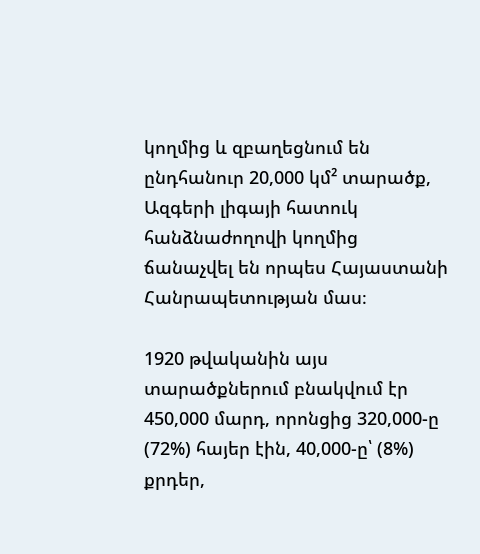կողմից և զբաղեցնում են ընդհանուր 20,000 կմ² տարածք, Ազգերի լիգայի հատուկ հանձնաժողովի կողմից ճանաչվել են որպես Հայաստանի Հանրապետության մաս։

1920 թվականին այս տարածքներում բնակվում էր 450,000 մարդ, որոնցից 320,000-ը (72%) հայեր էին, 40,000-ը՝ (8%) քրդեր,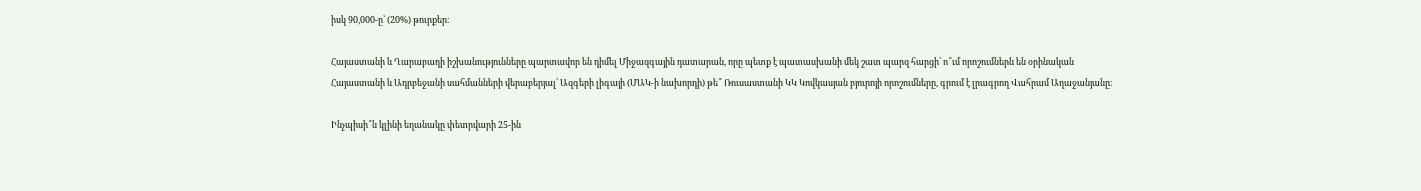իսկ 90,000-ը՝ (20%) թուրքեր։

Հայաստանի և Ղարաբաղի իշխանությունները պարտավոր են դիմել Միջազգային դատարան, որը պետք է պատասխանի մեկ շատ պարզ հարցի՝ ո՞ւմ որոշումներն են օրինական Հայաստանի և Ադրբեջանի սահմանների վերաբերյալ՝ Ազգերի լիգայի (ՄԱԿ-ի նախորդի) թե՞ Ռուսաստանի ԿԿ Կովկասյան բյուրոյի որոշումները, գրում է լրագրող Վահրամ Աղաջանյանը։

Ինչպիսի՞ն կլինի եղանակը փետրվարի 25-ին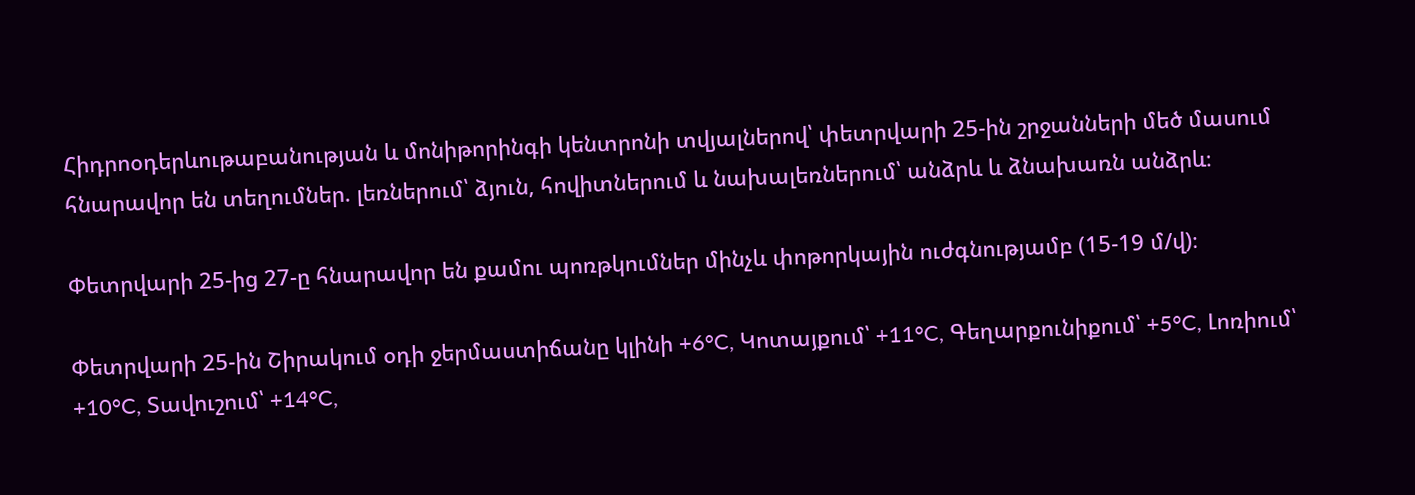Հիդրոօդերևութաբանության և մոնիթորինգի կենտրոնի տվյալներով՝ փետրվարի 25-ին շրջանների մեծ մասում հնարավոր են տեղումներ. լեռներում՝ ձյուն, հովիտներում և նախալեռներում՝ անձրև և ձնախառն անձրև։

Փետրվարի 25-ից 27-ը հնարավոր են քամու պոռթկումներ մինչև փոթորկային ուժգնությամբ (15-19 մ/վ)։

Փետրվարի 25-ին Շիրակում օդի ջերմաստիճանը կլինի +6°C, Կոտայքում՝ +11°C, Գեղարքունիքում՝ +5°C, Լոռիում՝ +10°C, Տավուշում՝ +14°C,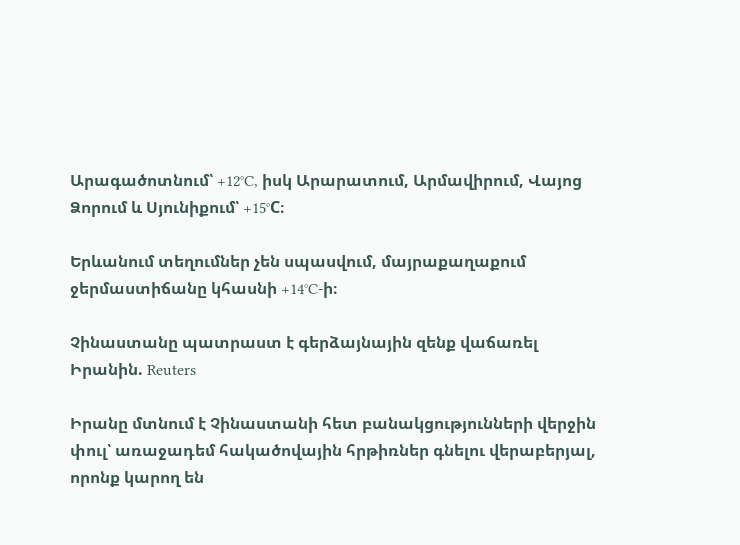Արագածոտնում՝ +12°C, իսկ Արարատում, Արմավիրում, Վայոց Ձորում և Սյունիքում՝ +15°C։

Երևանում տեղումներ չեն սպասվում, մայրաքաղաքում ջերմաստիճանը կհասնի +14°C-ի։

Չինաստանը պատրաստ է գերձայնային զենք վաճառել Իրանին. Reuters

Իրանը մտնում է Չինաստանի հետ բանակցությունների վերջին փուլ՝ առաջադեմ հակածովային հրթիռներ գնելու վերաբերյալ, որոնք կարող են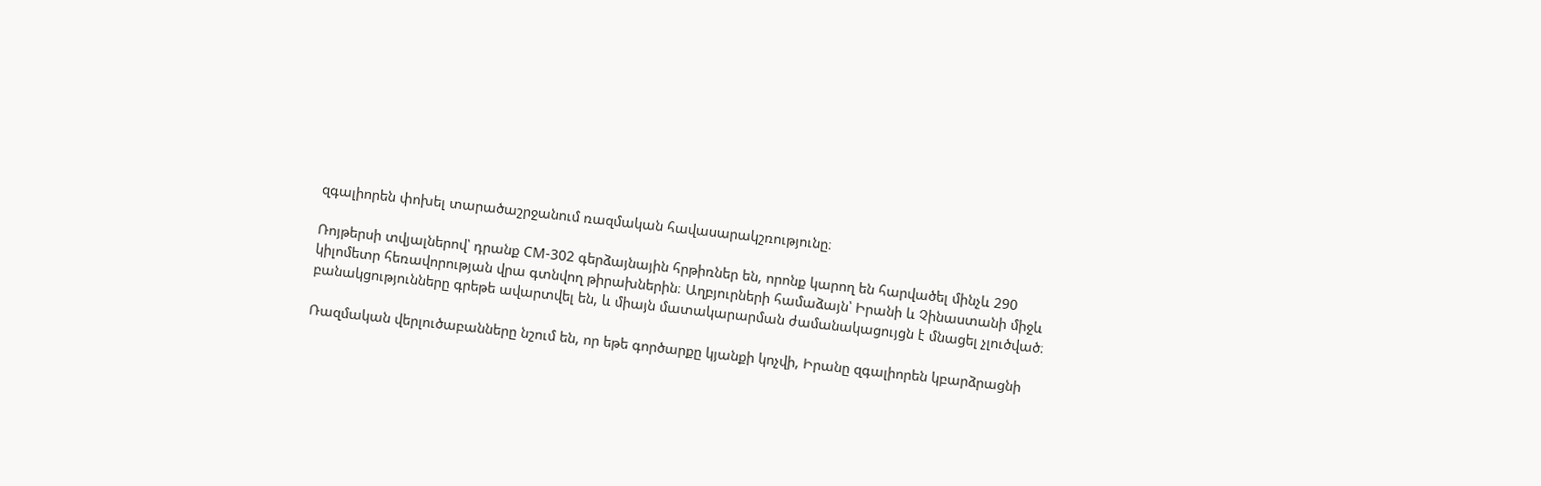զգալիորեն փոխել տարածաշրջանում ռազմական հավասարակշռությունը։

Ռոյթերսի տվյալներով՝ դրանք CM-302 գերձայնային հրթիռներ են, որոնք կարող են հարվածել մինչև 290 կիլոմետր հեռավորության վրա գտնվող թիրախներին։ Աղբյուրների համաձայն՝ Իրանի և Չինաստանի միջև բանակցությունները գրեթե ավարտվել են, և միայն մատակարարման ժամանակացույցն է մնացել չլուծված։

Ռազմական վերլուծաբանները նշում են, որ եթե գործարքը կյանքի կոչվի, Իրանը զգալիորեն կբարձրացնի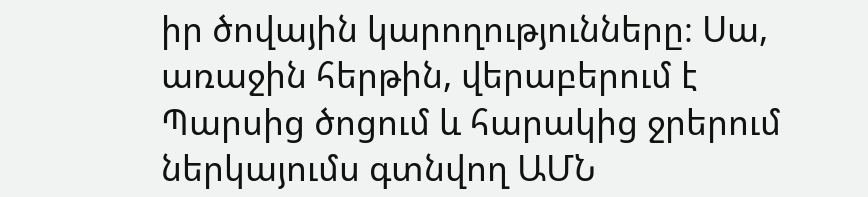իր ծովային կարողությունները։ Սա, առաջին հերթին, վերաբերում է Պարսից ծոցում և հարակից ջրերում ներկայումս գտնվող ԱՄՆ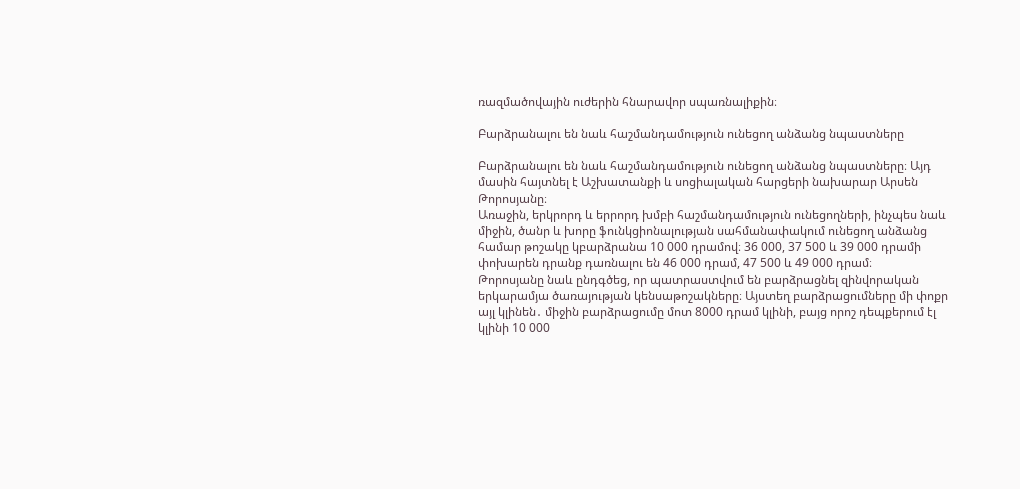ռազմածովային ուժերին հնարավոր սպառնալիքին։

Բարձրանալու են նաև հաշմանդամություն ունեցող անձանց նպաստները

Բարձրանալու են նաև հաշմանդամություն ունեցող անձանց նպաստները։ Այդ մասին հայտնել է Աշխատանքի և սոցիալական հարցերի նախարար Արսեն Թորոսյանը։
Առաջին, երկրորդ և երրորդ խմբի հաշմանդամություն ունեցողների, ինչպես նաև միջին, ծանր և խորը ֆունկցիոնալության սահմանափակում ունեցող անձանց համար թոշակը կբարձրանա 10 000 դրամով։ 36 000, 37 500 և 39 000 դրամի փոխարեն դրանք դառնալու են 46 000 դրամ, 47 500 և 49 000 դրամ։
Թորոսյանը նաև ընդգծեց, որ պատրաստվում են բարձրացնել զինվորական երկարամյա ծառայության կենսաթոշակները։ Այստեղ բարձրացումները մի փոքր այլ կլինեն․ միջին բարձրացումը մոտ 8000 դրամ կլինի, բայց որոշ դեպքերում էլ կլինի 10 000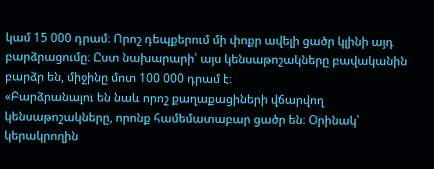կամ 15 000 դրամ։ Որոշ դեպքերում մի փոքր ավելի ցածր կլինի այդ բարձրացումը։ Ըստ նախարարի՝ այս կենսաթոշակները բավականին բարձր են, միջինը մոտ 100 000 դրամ է։
«Բարձրանալու են նաև որոշ քաղաքացիների վճարվող կենսաթոշակները, որոնք համեմատաբար ցածր են։ Օրինակ՝ կերակրողին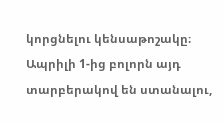կորցնելու կենսաթոշակը։ Ապրիլի 1-ից բոլորն այդ տարբերակով են ստանալու,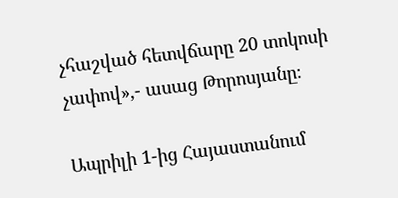չհաշված հետվճարը 20 տոկոսի չափով»,- ասաց Թորոսյանը։

Ապրիլի 1-ից Հայաստանում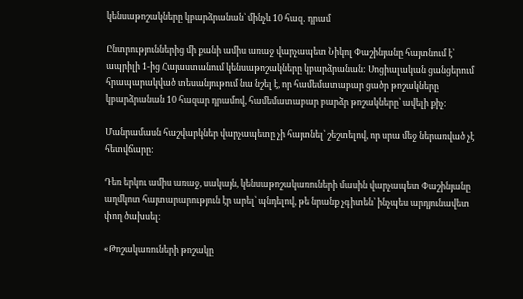կենսաթոշակները կբարձրանան` մինչև 10 հազ․ դրամ

Ընտրություններից մի քանի ամիս առաջ վարչապետ Նիկոլ Փաշինյանը հայտնում է՝ ապրիլի 1-ից Հայաստանում կենսաթոշակները կբարձրանան: Սոցիալական ցանցերում հրապարակված տեսանյութում նա նշել է, որ համեմատաբար ցածր թոշակները կբարձրանան 10 հազար դրամով, համեմատաբար բարձր թոշակները՝ ավելի քիչ:

Մանրամասն հաշվարկներ վարչապետը չի հայտնել՝ շեշտելով, որ սրա մեջ ներառված չէ հետվճարը:

Դեռ երկու ամիս առաջ, սակայն, կենսաթոշակառուների մասին վարչապետ Փաշինյանը աղմկոտ հայտարարություն էր արել՝ պնդելով, թե նրանք չգիտեն՝ ինչպես արդյունավետ փող ծախսել։

«Թոշակառուների թոշակը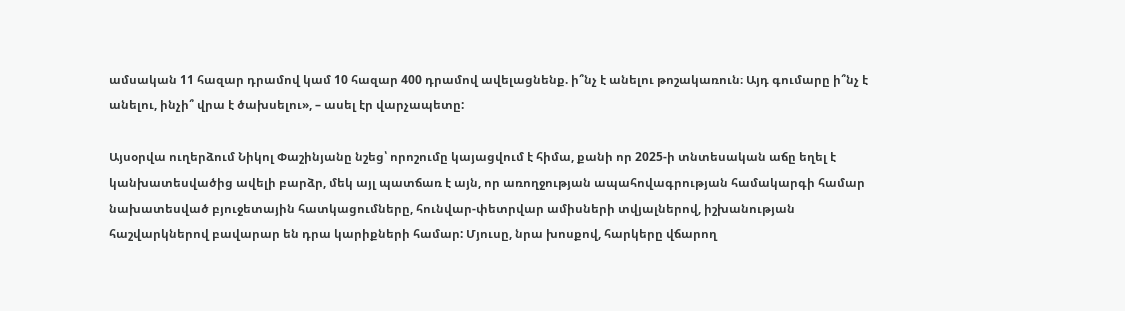ամսական 11 հազար դրամով կամ 10 հազար 400 դրամով ավելացնենք. ի՞նչ է անելու թոշակառուն։ Այդ գումարը ի՞նչ է անելու, ինչի՞ վրա է ծախսելու», – ասել էր վարչապետը:

Այսօրվա ուղերձում Նիկոլ Փաշինյանը նշեց՝ որոշումը կայացվում է հիմա, քանի որ 2025-ի տնտեսական աճը եղել է կանխատեսվածից ավելի բարձր, մեկ այլ պատճառ է այն, որ առողջության ապահովագրության համակարգի համար նախատեսված բյուջետային հատկացումները, հունվար-փետրվար ամիսների տվյալներով, իշխանության հաշվարկներով բավարար են դրա կարիքների համար: Մյուսը, նրա խոսքով, հարկերը վճարող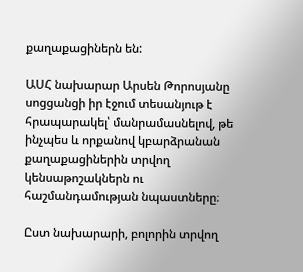քաղաքացիներն են:

ԱՍՀ նախարար Արսեն Թորոսյանը սոցցանցի իր էջում տեսանյութ է հրապարակել՝ մանրամասնելով, թե ինչպես և որքանով կբարձրանան քաղաքացիներին տրվող կենսաթոշակներն ու հաշմանդամության նպաստները։

Ըստ նախարարի, բոլորին տրվող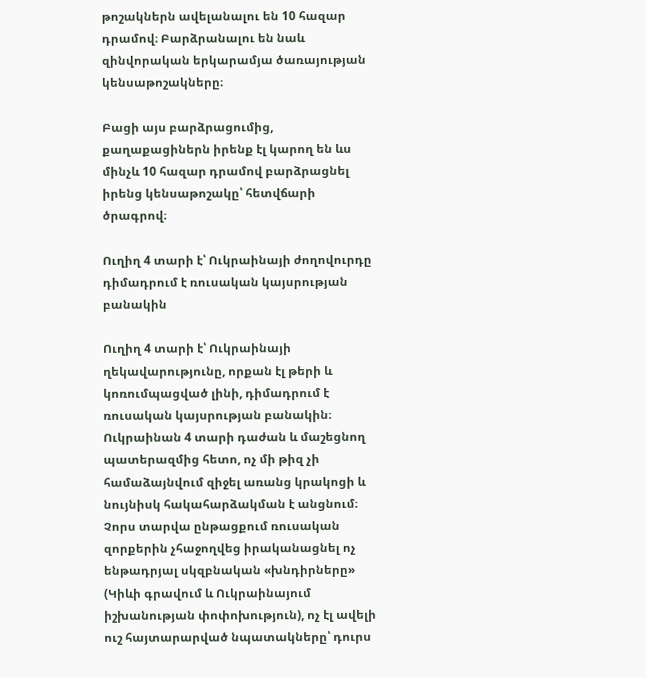թոշակներն ավելանալու են 10 հազար դրամով։ Բարձրանալու են նաև զինվորական երկարամյա ծառայության կենսաթոշակները։

Բացի այս բարձրացումից, քաղաքացիներն իրենք էլ կարող են ևս մինչև 10 հազար դրամով բարձրացնել իրենց կենսաթոշակը՝ հետվճարի ծրագրով։

Ուղիղ 4 տարի է՝ Ուկրաինայի ժողովուրդը դիմադրում է ռուսական կայսրության բանակին

Ուղիղ 4 տարի է՝ Ուկրաինայի ղեկավարությունը, որքան էլ թերի և կոռումպացված լինի, դիմադրում է ռուսական կայսրության բանակին։
Ուկրաինան 4 տարի դաժան և մաշեցնող պատերազմից հետո, ոչ մի թիզ չի համաձայնվում զիջել առանց կրակոցի և նույնիսկ հակահարձակման է անցնում։
Չորս տարվա ընթացքում ռուսական զորքերին չհաջողվեց իրականացնել ոչ ենթադրյալ սկզբնական «խնդիրները» (Կիևի գրավում և Ուկրաինայում իշխանության փոփոխություն), ոչ էլ ավելի ուշ հայտարարված նպատակները՝ դուրս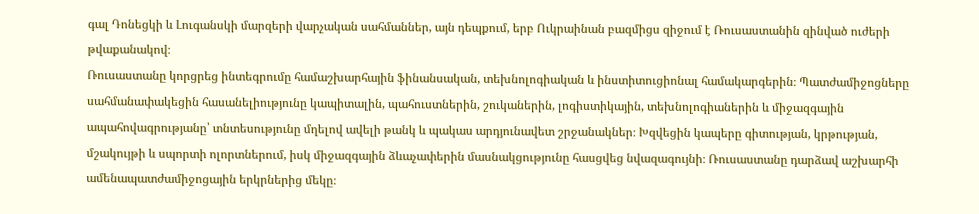գալ Դոնեցկի և Լուգանսկի մարզերի վարչական սահմաններ, այն դեպքում, երբ Ուկրաինան բազմիցս զիջում է Ռուսաստանին զինված ուժերի թվաքանակով։
Ռուսաստանը կորցրեց ինտեգրումը համաշխարհային ֆինանսական, տեխնոլոգիական և ինստիտուցիոնալ համակարգերին։ Պատժամիջոցները սահմանափակեցին հասանելիությունը կապիտալին, պահուստներին, շուկաներին, լոգիստիկային, տեխնոլոգիաներին և միջազգային ապահովագրությանը՝ տնտեսությունը մղելով ավելի թանկ և պակաս արդյունավետ շրջանակներ։ Խզվեցին կապերը գիտության, կրթության, մշակույթի և սպորտի ոլորտներում, իսկ միջազգային ձևաչափերին մասնակցությունը հասցվեց նվազագույնի։ Ռուսաստանը դարձավ աշխարհի ամենապատժամիջոցային երկրներից մեկը։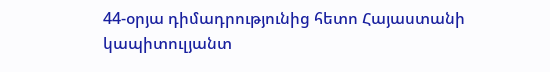44-օրյա դիմադրությունից հետո Հայաստանի կապիտուլյանտ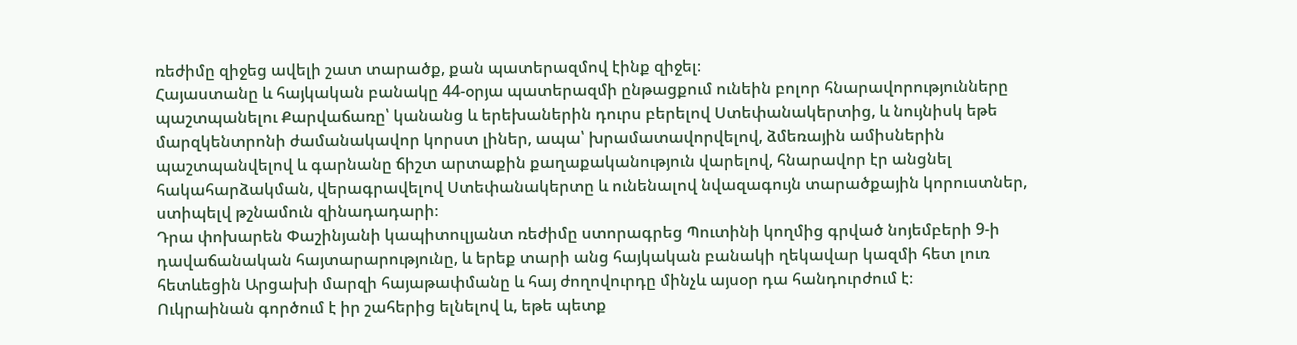ռեժիմը զիջեց ավելի շատ տարածք, քան պատերազմով էինք զիջել։
Հայաստանը և հայկական բանակը 44-օրյա պատերազմի ընթացքում ունեին բոլոր հնարավորությունները պաշտպանելու Քարվաճառը՝ կանանց և երեխաներին դուրս բերելով Ստեփանակերտից, և նույնիսկ եթե մարզկենտրոնի ժամանակավոր կորստ լիներ, ապա՝ խրամատավորվելով, ձմեռային ամիսներին պաշտպանվելով և գարնանը ճիշտ արտաքին քաղաքականություն վարելով, հնարավոր էր անցնել հակահարձակման, վերագրավելով Ստեփանակերտը և ունենալով նվազագույն տարածքային կորուստներ, ստիպելվ թշնամուն զինադադարի։
Դրա փոխարեն Փաշինյանի կապիտուլյանտ ռեժիմը ստորագրեց Պուտինի կողմից գրված նոյեմբերի 9-ի դավաճանական հայտարարությունը, և երեք տարի անց հայկական բանակի ղեկավար կազմի հետ լուռ հետևեցին Արցախի մարզի հայաթափմանը և հայ ժողովուրդը մինչև այսօր դա հանդուրժում է։
Ուկրաինան գործում է իր շահերից ելնելով և, եթե պետք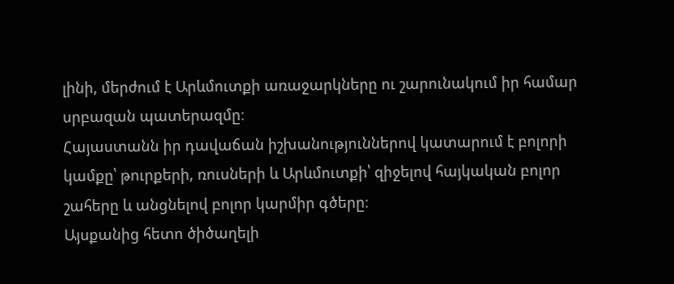լինի, մերժում է Արևմուտքի առաջարկները ու շարունակում իր համար սրբազան պատերազմը։
Հայաստանն իր դավաճան իշխանություններով կատարում է բոլորի կամքը՝ թուրքերի, ռուսների և Արևմուտքի՝ զիջելով հայկական բոլոր շահերը և անցնելով բոլոր կարմիր գծերը։
Այսքանից հետո ծիծաղելի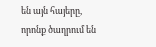են այն հայերը, որոնք ծաղրում են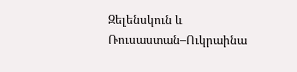Զելենսկուն և Ռուսաստան–Ուկրաինա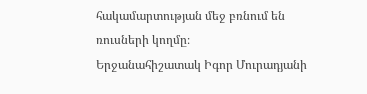հակամարտության մեջ բռնում են ռուսների կողմը։
Երջանահիշատակ Իգոր Մուրադյանի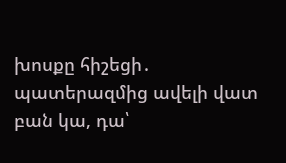խոսքը հիշեցի․ պատերազմից ավելի վատ բան կա, դա՝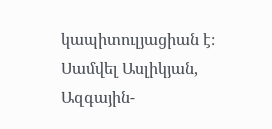կապիտուլյացիան է։
Սամվել Ասլիկյան, Ազգային-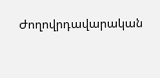Ժողովրդավարական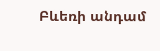Բևեռի անդամ